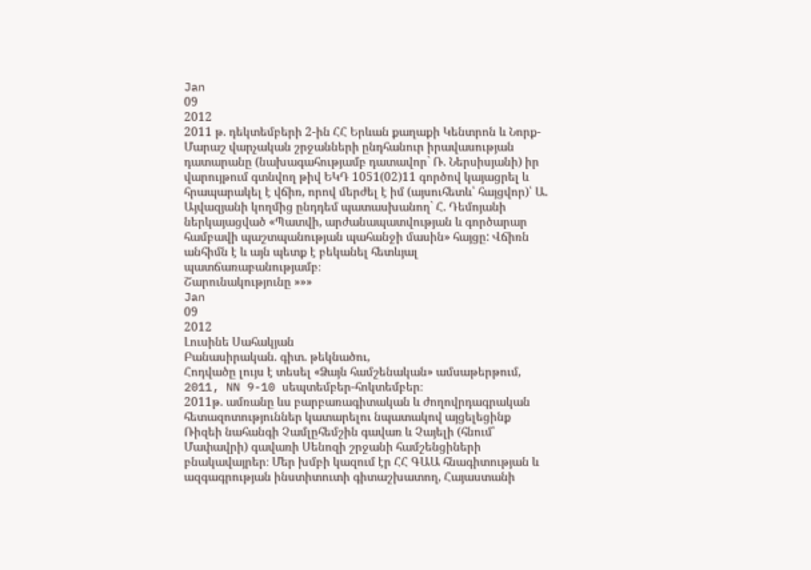Jan
09
2012
2011 թ. դեկտեմբերի 2-ին ՀՀ Երևան քաղաքի Կենտրոն և Նորք-Մարաշ վարչական շրջանների ընդհանուր իրավասության դատարանը (նախագահությամբ դատավոր` Ռ. Ներսիսյանի) իր վարույթում գտնվող թիվ ԵԿԴ 1051(02)11 գործով կայացրել և հրապարակել է վճիռ, որով մերժել է իմ (այսուհետև՝ հայցվոր)՝ Ա. Այվազյանի կողմից ընդդեմ պատասխանող` Հ. Դեմոյանի ներկայացված «Պատվի, արժանապատվության և գործարար համբավի պաշտպանության պահանջի մասին» հայցը: Վճիռն անհիմն է և այն պետք է բեկանել հետևյալ պատճառաբանությամբ։
Շարունակությունը »»»
Jan
09
2012
Լուսինե Սահակյան
Բանասիրական. գիտ. թեկնածու,
Հոդվածը լույս է տեսել «Ձայն համշենական» ամսաթերթում, 2011, NN 9-10 սեպտեմբեր-հոկտեմբեր։
2011թ. ամռանը ևս բարբառագիտական և ժողովրդագրական հետազոտություններ կատարելու նպատակով այցելեցինք Ռիզեի նահանգի Չամլըհեմշին գավառ և Չայելի (հնում՝ Մափավրի) գավառի Սենոզի շրջանի համշենցիների բնակավայրեր։ Մեր խմբի կազում էր ՀՀ ԳԱԱ հնագիտության և ազգագրության ինստիտուտի գիտաշխատող, Հայաստանի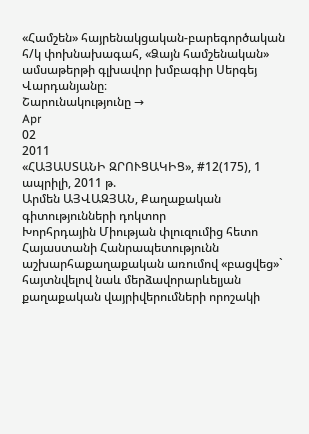«Համշեն» հայրենակցական-բարեգործական հ/կ փոխնախագահ, «Ձայն համշենական» ամսաթերթի գլխավոր խմբագիր Սերգեյ Վարդանյանը։
Շարունակությունը →
Apr
02
2011
«ՀԱՅԱՍՏԱՆԻ ԶՐՈՒՑԱԿԻՑ», #12(175), 1 ապրիլի, 2011 թ.
Արմեն ԱՅՎԱԶՅԱՆ, Քաղաքական գիտությունների դոկտոր
Խորհրդային Միության փլուզումից հետո Հայաստանի Հանրապետությունն աշխարհաքաղաքական առումով «բացվեց»` հայտնվելով նաև մերձավորարևելյան քաղաքական վայրիվերումների որոշակի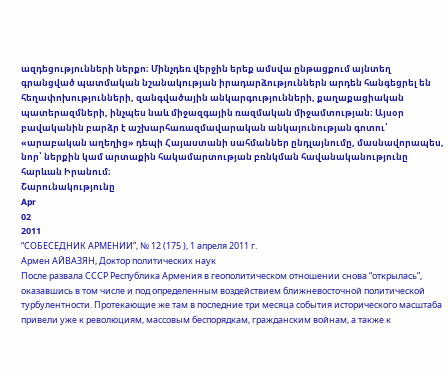ազդեցությունների ներքո։ Մինչդեռ վերջին երեք ամսվա ընթացքում այնտեղ գրանցված պատմական նշանակության իրադարձություններն արդեն հանգեցրել են հեղափոխությունների, զանգվածային անկարգությունների, քաղաքացիական պատերազմների, ինչպես նաև միջազգային ռազմական միջամտության։ Այսօր բավականին բարձր է աշխարհառազմավարական անկայունության գոտու՝ «արաբական աղեղից» դեպի Հայաստանի սահմաններ ընդլայնումը, մասնավորապես, նոր՝ ներքին կամ արտաքին հակամարտության բռնկման հավանականությունը հարևան Իրանում։
Շարունակությունը
Apr
02
2011
“СОБЕСЕДНИК АРМЕНИИ”, № 12 (175 ), 1 апреля 2011 г.
Армен АЙВАЗЯН, Доктор политических наук
После развала СССР Республика Армения в геополитическом отношении снова “открылась”, оказавшись в том числе и под определенным воздействием ближневосточной политической турбулентности. Протекающие же там в последние три месяца события исторического масштаба привели уже к революциям, массовым беспорядкам, гражданским войнам, а также к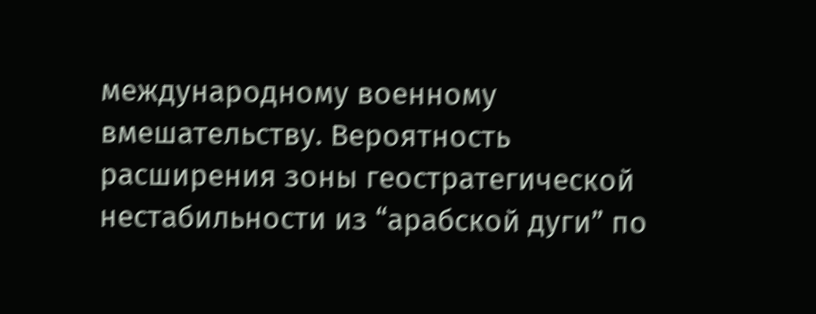международному военному вмешательству. Вероятность расширения зоны геостратегической нестабильности из “арабской дуги” по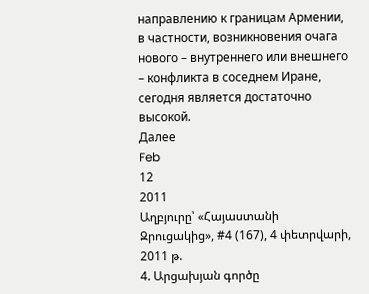направлению к границам Армении, в частности, возникновения очага нового – внутреннего или внешнего – конфликта в соседнем Иране, сегодня является достаточно высокой.
Далее
Feb
12
2011
Աղբյուրը՝ «Հայաստանի Զրուցակից», #4 (167), 4 փետրվարի, 2011 թ.
4. Արցախյան գործը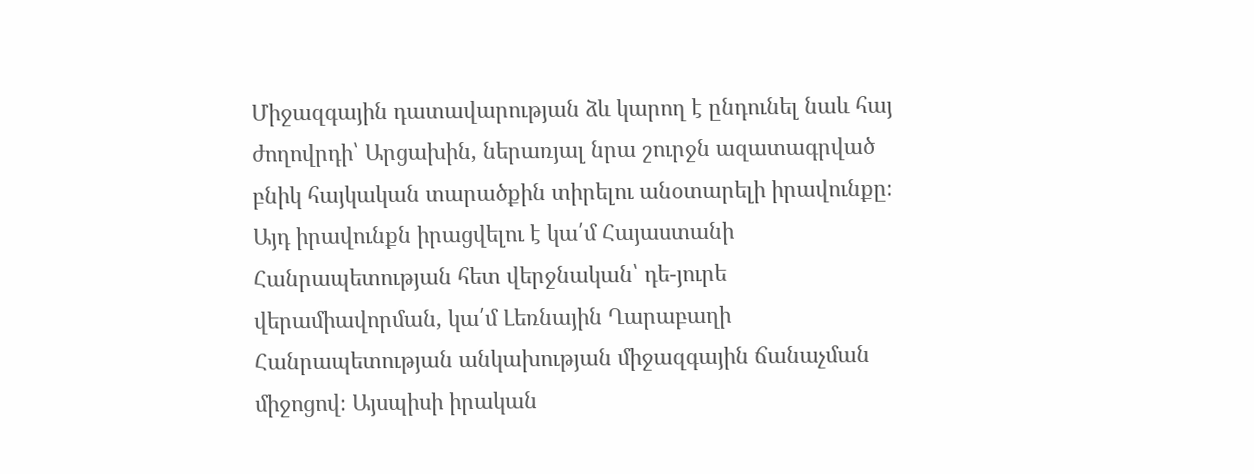Միջազգային դատավարության ձև կարող է ընդունել նաև հայ ժողովրդի՝ Արցախին, ներառյալ նրա շուրջն ազատագրված բնիկ հայկական տարածքին տիրելու անօտարելի իրավունքը։ Այդ իրավունքն իրացվելու է կա՛մ Հայաստանի Հանրապետության հետ վերջնական՝ դե-յուրե վերամիավորման, կա՛մ Լեռնային Ղարաբաղի Հանրապետության անկախության միջազգային ճանաչման միջոցով։ Այսպիսի իրական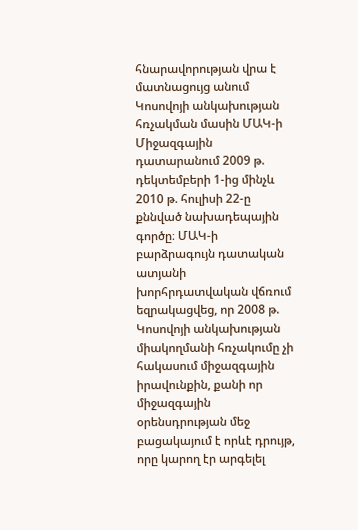հնարավորության վրա է մատնացույց անում Կոսովոյի անկախության հռչակման մասին ՄԱԿ-ի Միջազգային դատարանում 2009 թ. դեկտեմբերի 1-ից մինչև 2010 թ. հուլիսի 22-ը քննված նախադեպային գործը։ ՄԱԿ-ի բարձրագույն դատական ատյանի խորհրդատվական վճռում եզրակացվեց, որ 2008 թ. Կոսովոյի անկախության միակողմանի հռչակումը չի հակասում միջազգային իրավունքին, քանի որ միջազգային օրենսդրության մեջ բացակայում է որևէ դրույթ, որը կարող էր արգելել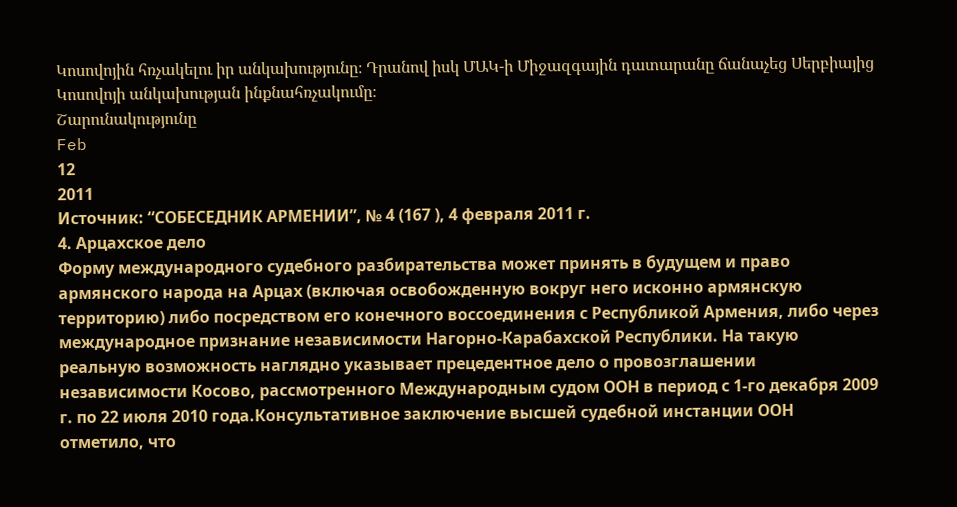Կոսովոյին հռչակելու իր անկախությունը։ Դրանով իսկ ՄԱԿ-ի Միջազգային դատարանը ճանաչեց Սերբիայից Կոսովոյի անկախության ինքնահռչակումը։
Շարունակությունը
Feb
12
2011
Источник: “СОБЕСЕДНИК АРМЕНИИ”, № 4 (167 ), 4 февраля 2011 г.
4. Арцахское дело
Форму международного судебного разбирательства может принять в будущем и право армянского народа на Арцах (включая освобожденную вокруг него исконно армянскую территорию) либо посредством его конечного воссоединения с Республикой Армения, либо через международное признание независимости Нагорно-Карабахской Республики. На такую реальную возможность наглядно указывает прецедентное дело о провозглашении независимости Косово, рассмотренного Международным судом ООН в период с 1-го декабря 2009 г. по 22 июля 2010 года.Консультативное заключение высшей судебной инстанции ООН отметило, что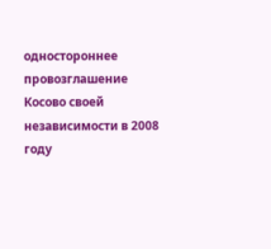одностороннее провозглашение Косово своей независимости в 2008 году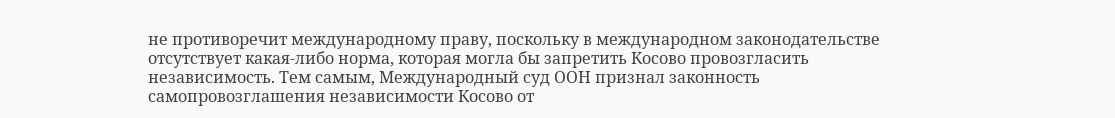не противоречит международному праву, поскольку в международном законодательстве отсутствует какая-либо норма, которая могла бы запретить Косово провозгласить независимость. Тем самым, Международный суд ООН признал законность самопровозглашения независимости Косово от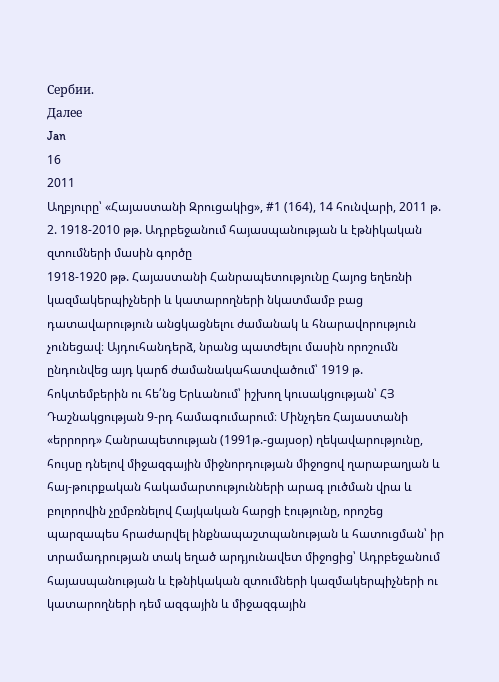Сербии.
Далее
Jan
16
2011
Աղբյուրը՝ «Հայաստանի Զրուցակից», #1 (164), 14 հունվարի, 2011 թ.
2. 1918-2010 թթ. Ադրբեջանում հայասպանության և էթնիկական զտումների մասին գործը
1918-1920 թթ. Հայաստանի Հանրապետությունը Հայոց եղեռնի կազմակերպիչների և կատարողների նկատմամբ բաց դատավարություն անցկացնելու ժամանակ և հնարավորություն չունեցավ։ Այդուհանդերձ, նրանց պատժելու մասին որոշումն ընդունվեց այդ կարճ ժամանակահատվածում՝ 1919 թ. հոկտեմբերին ու հե՛նց Երևանում՝ իշխող կուսակցության՝ ՀՅ Դաշնակցության 9-րդ համագումարում։ Մինչդեռ Հայաստանի «երրորդ» Հանրապետության (1991թ.-ցայսօր) ղեկավարությունը, հույսը դնելով միջազգային միջնորդության միջոցով ղարաբաղյան և հայ-թուրքական հակամարտությունների արագ լուծման վրա և բոլորովին չըմբռնելով Հայկական հարցի էությունը, որոշեց պարզապես հրաժարվել ինքնապաշտպանության և հատուցման՝ իր տրամադրության տակ եղած արդյունավետ միջոցից՝ Ադրբեջանում հայասպանության և էթնիկական զտումների կազմակերպիչների ու կատարողների դեմ ազգային և միջազգային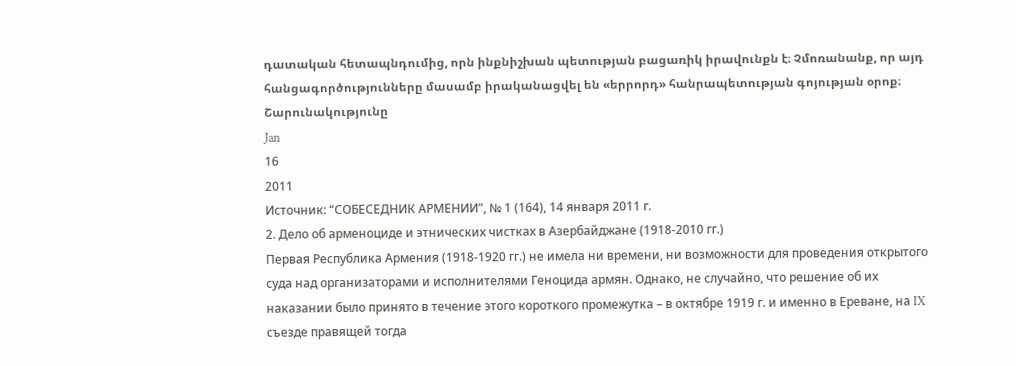դատական հետապնդումից, որն ինքնիշխան պետության բացառիկ իրավունքն է։ Չմոռանանք, որ այդ հանցագործությունները մասամբ իրականացվել են «երրորդ» հանրապետության գոյության օրոք։
Շարունակությունը
Jan
16
2011
Источник: “СОБЕСЕДНИК АРМЕНИИ”, № 1 (164), 14 января 2011 г.
2. Дело об арменоциде и этнических чистках в Азербайджане (1918-2010 гг.)
Первая Республика Армения (1918-1920 гг.) не имела ни времени, ни возможности для проведения открытого суда над организаторами и исполнителями Геноцида армян. Однако, не случайно, что решение об их наказании было принято в течение этого короткого промежутка – в октябре 1919 г. и именно в Ереване, на IX съезде правящей тогда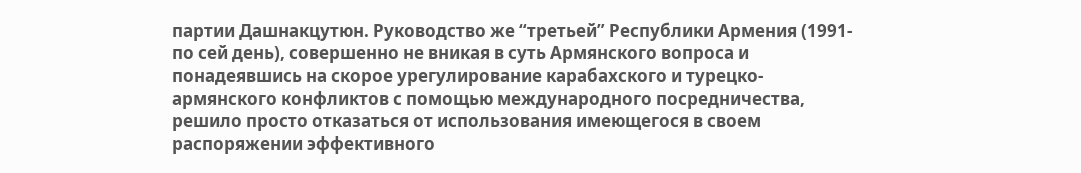партии Дашнакцутюн. Руководство же “третьей” Республики Армения (1991-по сей день), совершенно не вникая в суть Армянского вопроса и понадеявшись на скорое урегулирование карабахского и турецко-армянского конфликтов с помощью международного посредничества, решило просто отказаться от использования имеющегося в своем распоряжении эффективного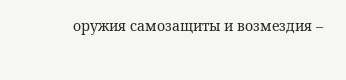оружия самозащиты и возмездия –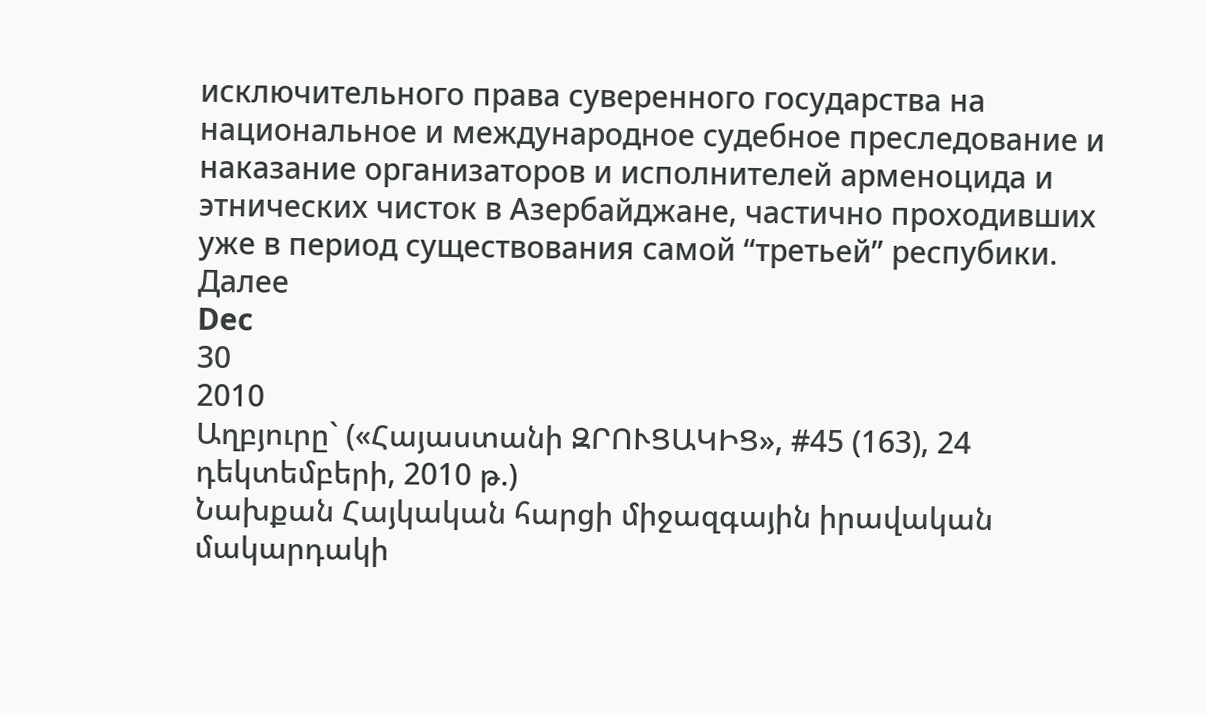исключительного права суверенного государства на национальное и международное судебное преследование и наказание организаторов и исполнителей арменоцида и этнических чисток в Азербайджане, частично проходивших уже в период существования самой “третьей” респубики.
Далее
Dec
30
2010
Աղբյուրը` («Հայաստանի ԶՐՈՒՑԱԿԻՑ», #45 (163), 24 դեկտեմբերի, 2010 թ.)
Նախքան Հայկական հարցի միջազգային իրավական մակարդակի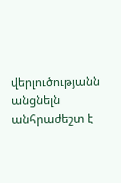վերլուծությանն անցնելն անհրաժեշտ է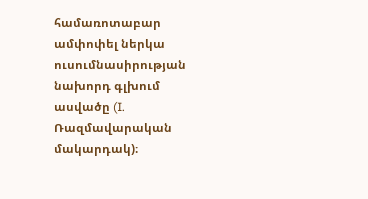համառոտաբար ամփոփել ներկա ուսումնասիրության նախորդ գլխում ասվածը (I. Ռազմավարական մակարդակ)։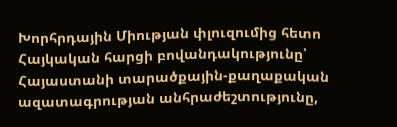Խորհրդային Միության փլուզումից հետո Հայկական հարցի բովանդակությունը՝ Հայաստանի տարածքային-քաղաքական ազատագրության անհրաժեշտությունը,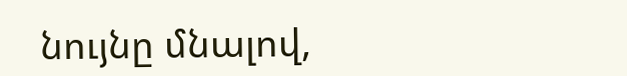նույնը մնալով,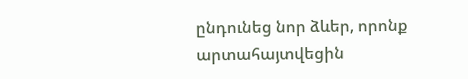ընդունեց նոր ձևեր, որոնք արտահայտվեցին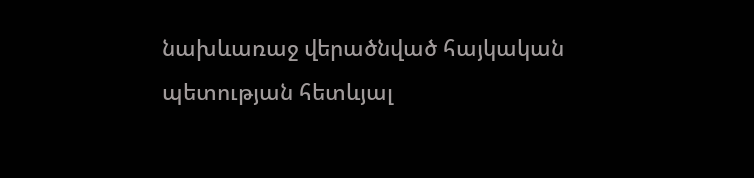նախևառաջ վերածնված հայկական պետության հետևյալ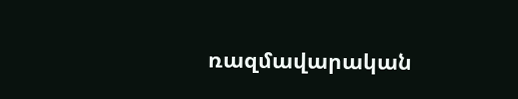ռազմավարական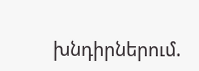խնդիրներում.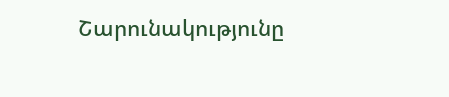Շարունակությունը